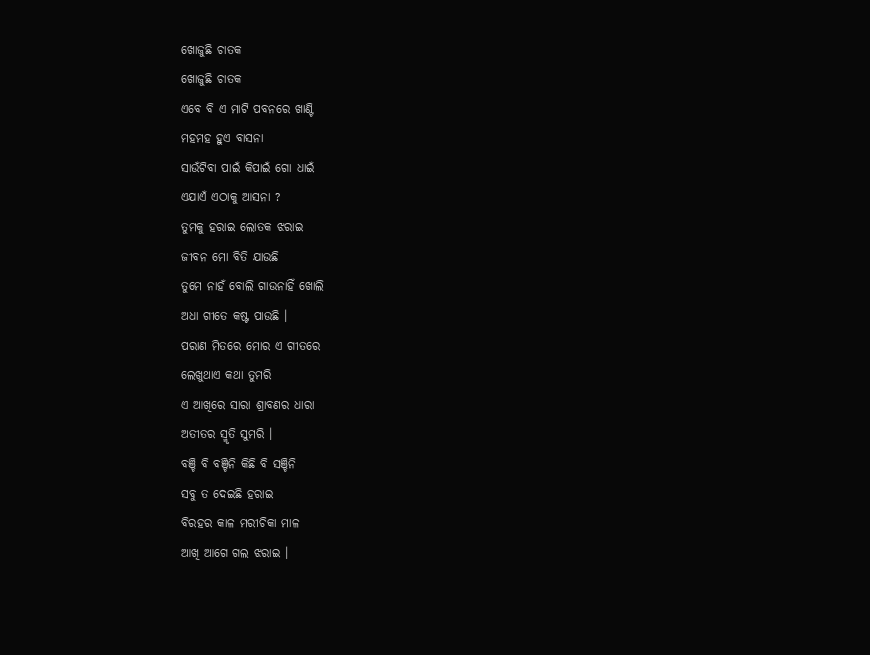ଖୋଜୁଛି ଚାତକ
ଖୋଜୁଛି ଚାତକ
ଏବେ ବି ଏ ମାଟି ପବନରେ ଖାଣ୍ଟି
ମହମହ ହୁଏ ବାସନା
ସାଉଁଟିବା ପାଇଁ କିପାଇଁ ଗୋ ଧାଇଁ
ଏଯାଏଁ ଏଠାକୁ ଆସନା ?
ତୁମକୁ ହରାଇ ଲୋତକ ଝରାଇ
ଜୀବନ ମୋ ବିତି ଯାଉଛି
ତୁମେ ନାହଁ ବୋଲି ଗାଉନାହିଁ ଖୋଲି
ଅଧା ଗୀତେ କଷ୍ଟ ପାଉଛି ।
ପରାଣ ମିତରେ ମୋର ଏ ଗୀତରେ
ଲେଖୁଥାଏ କଥା ତୁମରି
ଏ ଆଖିରେ ସାରା ଶ୍ରାବଣର ଧାରା
ଅତୀତର ସ୍ମୃତି ସୁମରି ।
ବଞ୍ଚି ବି ବଞ୍ଚିନି କିଛି ବି ସଞ୍ଚିନି
ସବୁ ତ ଦେଇଛି ହରାଇ
ବିରହର କାଳ ମରୀଚିକା ମାଳ
ଆଖି ଆଗେ ଗଲ ଝରାଇ ।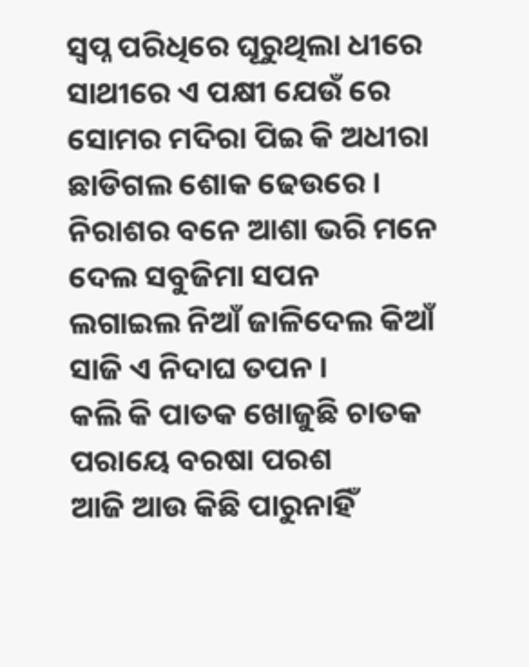ସ୍ଵପ୍ନ ପରିଧିରେ ଘୂରୁଥିଲା ଧୀରେ
ସାଥୀରେ ଏ ପକ୍ଷୀ ଯେଉଁ ରେ
ସୋମର ମଦିରା ପିଇ କି ଅଧୀରା
ଛାଡିଗଲ ଶୋକ ଢେଉରେ ।
ନିରାଶର ବନେ ଆଶା ଭରି ମନେ
ଦେଲ ସବୁଜିମା ସପନ
ଲଗାଇଲ ନିଆଁ ଜାଳିଦେଲ କିଆଁ
ସାଜି ଏ ନିଦାଘ ତପନ ।
କଲି କି ପାତକ ଖୋଜୁଛି ଚାତକ
ପରାୟେ ବରଷା ପରଶ
ଆଜି ଆଉ କିଛି ପାରୁନାହିଁ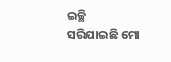ଇଚ୍ଛି
ସରିଯାଇଛି ମୋ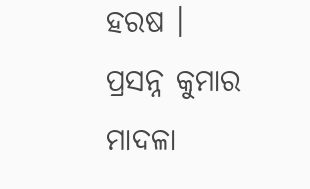ହରଷ ।
ପ୍ରସନ୍ନ କୁମାର ମାଦଳା